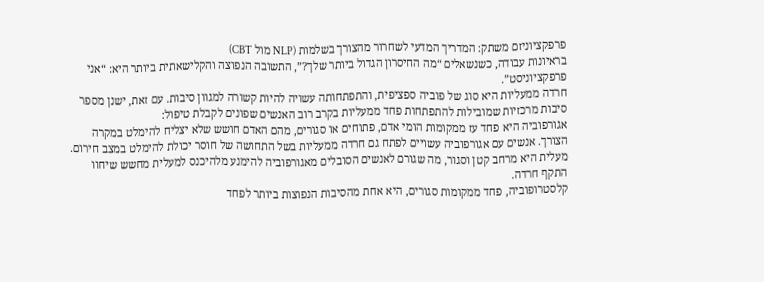פרפקציוניזם משתק: המדריך המדעי לשחרור מהצורך בשלמות (NLP מול CBT)
בראיונות עבודה, כשנשאלים “מה החיסרון הגדול ביותר שלך?”, התשובה הנפוצה והקלישאתית ביותר היא: “אני פרפקציוניסט”.
חרדה ממעליות היא סוג של פוביה ספציפית, והתפתחותה עשויה להיות קשורה למגוון סיבות. עם זאת, ישנן מספר סיבות מרכזיות שמובילות להתפתחות פחד ממעליות בקרב רוב האנשים שפונים לקבלת טיפול:
אגורפוביה היא פחד עז ממקומות הומי אדם, פתוחים או סגורים, מהם האדם חושש שלא יצליח להימלט במקרה הצורך. אנשים עם אגורפוביה עשויים לפתח גם חרדה ממעליות בשל התחושה של חוסר יכולת להימלט במצב חירום. מעלית היא מרחב קטן וסגור, מה שגורם לאנשים הסובלים מאגורפוביה להימנע מלהיכנס למעלית מחשש שיחוו התקף חרדה.
קלסטרופוביה, פחד ממקומות סגורים, היא אחת מהסיבות הנפוצות ביותר לפחד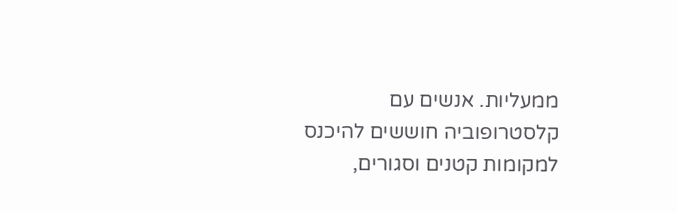ממעליות. אנשים עם קלסטרופוביה חוששים להיכנס למקומות קטנים וסגורים,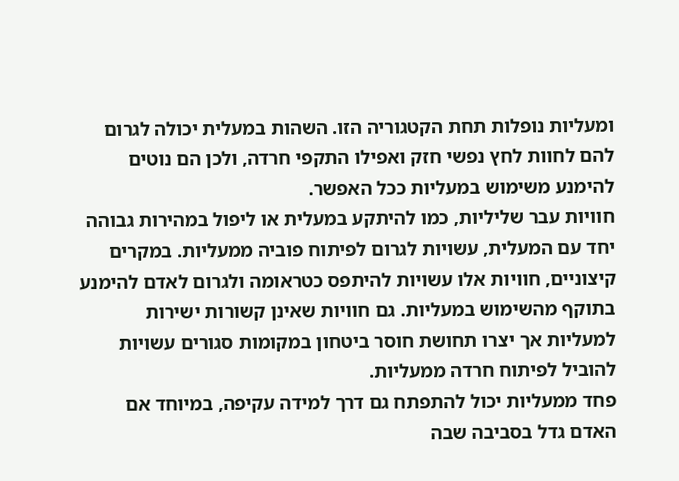ומעליות נופלות תחת הקטגוריה הזו. השהות במעלית יכולה לגרום להם לחוות לחץ נפשי חזק ואפילו התקפי חרדה, ולכן הם נוטים להימנע משימוש במעליות ככל האפשר.
חוויות עבר שליליות, כמו להיתקע במעלית או ליפול במהירות גבוהה יחד עם המעלית, עשויות לגרום לפיתוח פוביה ממעליות. במקרים קיצוניים, חוויות אלו עשויות להיתפס כטראומה ולגרום לאדם להימנע בתוקף מהשימוש במעליות. גם חוויות שאינן קשורות ישירות למעליות אך יצרו תחושת חוסר ביטחון במקומות סגורים עשויות להוביל לפיתוח חרדה ממעליות.
פחד ממעליות יכול להתפתח גם דרך למידה עקיפה, במיוחד אם האדם גדל בסביבה שבה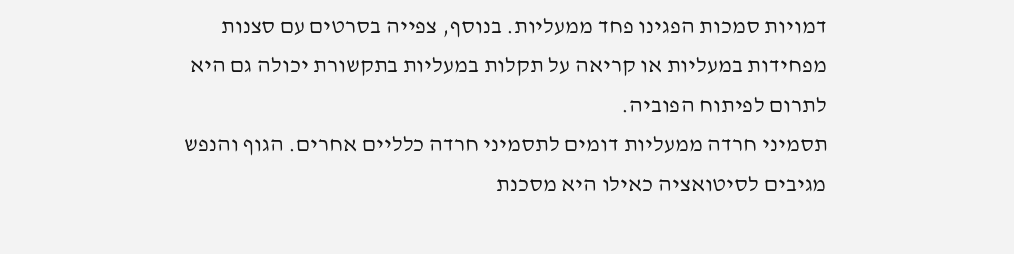דמויות סמכות הפגינו פחד ממעליות. בנוסף, צפייה בסרטים עם סצנות מפחידות במעליות או קריאה על תקלות במעליות בתקשורת יכולה גם היא לתרום לפיתוח הפוביה.
תסמיני חרדה ממעליות דומים לתסמיני חרדה כלליים אחרים. הגוף והנפש מגיבים לסיטואציה כאילו היא מסכנת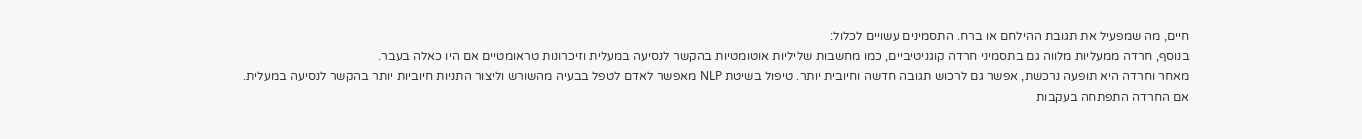חיים, מה שמפעיל את תגובת ההילחם או ברח. התסמינים עשויים לכלול:
בנוסף, חרדה ממעליות מלווה גם בתסמיני חרדה קוגניטיביים, כמו מחשבות שליליות אוטומטיות בהקשר לנסיעה במעלית וזיכרונות טראומטיים אם היו כאלה בעבר.
מאחר וחרדה היא תופעה נרכשת, אפשר גם לרכוש תגובה חדשה וחיובית יותר. טיפול בשיטת NLP מאפשר לאדם לטפל בבעיה מהשורש וליצור התניות חיוביות יותר בהקשר לנסיעה במעלית.
אם החרדה התפתחה בעקבות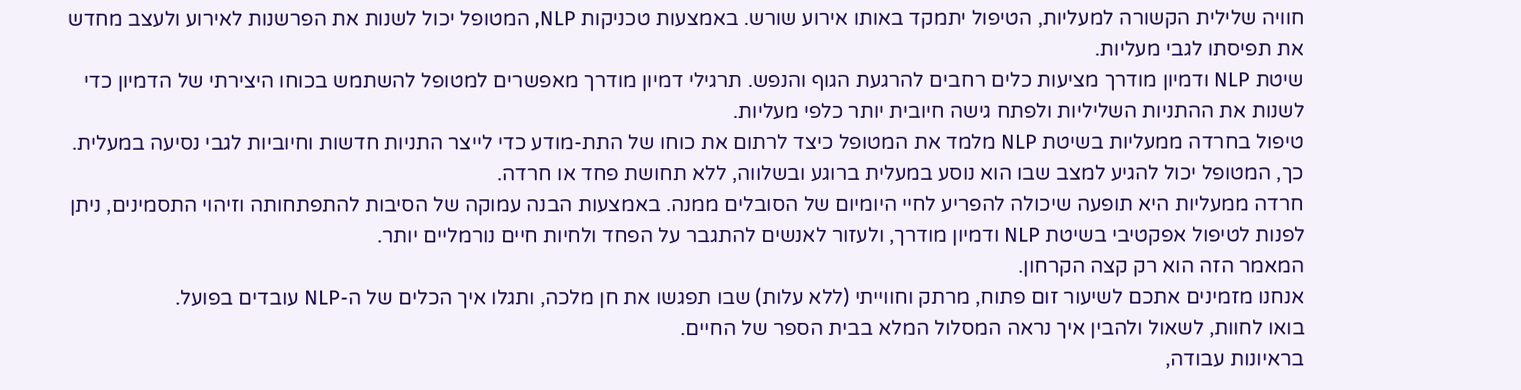חוויה שלילית הקשורה למעליות, הטיפול יתמקד באותו אירוע שורש. באמצעות טכניקות NLP, המטופל יכול לשנות את הפרשנות לאירוע ולעצב מחדש את תפיסתו לגבי מעליות.
שיטת NLP ודמיון מודרך מציעות כלים רחבים להרגעת הגוף והנפש. תרגילי דמיון מודרך מאפשרים למטופל להשתמש בכוחו היצירתי של הדמיון כדי לשנות את ההתניות השליליות ולפתח גישה חיובית יותר כלפי מעליות.
טיפול בחרדה ממעליות בשיטת NLP מלמד את המטופל כיצד לרתום את כוחו של התת-מודע כדי לייצר התניות חדשות וחיוביות לגבי נסיעה במעלית. כך, המטופל יכול להגיע למצב שבו הוא נוסע במעלית ברוגע ובשלווה, ללא תחושת פחד או חרדה.
חרדה ממעליות היא תופעה שיכולה להפריע לחיי היומיום של הסובלים ממנה. באמצעות הבנה עמוקה של הסיבות להתפתחותה וזיהוי התסמינים, ניתן לפנות לטיפול אפקטיבי בשיטת NLP ודמיון מודרך, ולעזור לאנשים להתגבר על הפחד ולחיות חיים נורמליים יותר.
המאמר הזה הוא רק קצה הקרחון.
אנחנו מזמינים אתכם לשיעור זום פתוח, מרתק וחווייתי (ללא עלות) שבו תפגשו את חן מלכה, ותגלו איך הכלים של ה-NLP עובדים בפועל.
בואו לחוות, לשאול ולהבין איך נראה המסלול המלא בבית הספר של החיים.
בראיונות עבודה,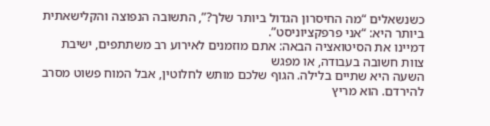כשנשאלים “מה החיסרון הגדול ביותר שלך?”, התשובה הנפוצה והקלישאתית ביותר היא: “אני פרפקציוניסט”.
דמיינו את הסיטואציה הבאה: אתם מוזמנים לאירוע רב משתתפים, ישיבת צוות חשובה בעבודה, או מפגש
השעה היא שתיים בלילה. הגוף שלכם מותש לחלוטין, אבל המוח פשוט מסרב להירדם. הוא מריץ